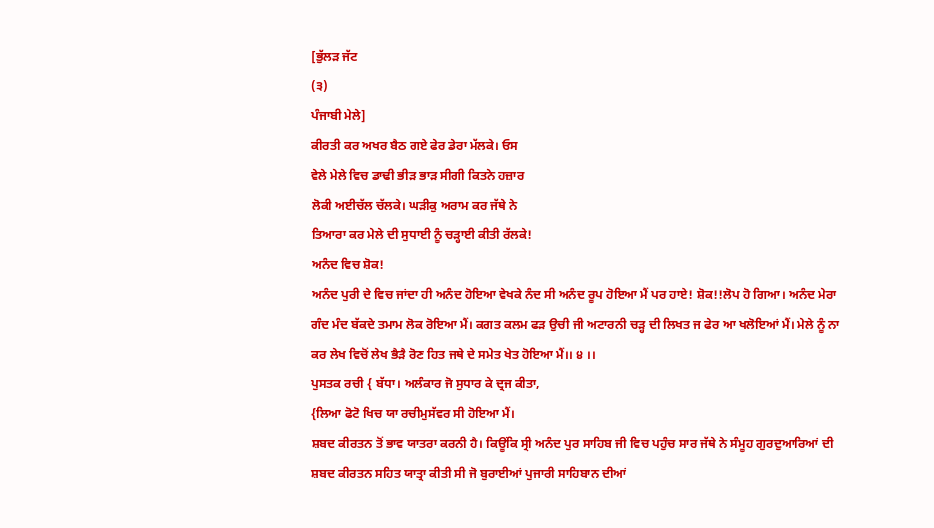[ਭੁੱਲੜ ਜੱਟ
(੩)
ਪੰਜਾਬੀ ਮੇਲੇ]
ਕੀਰਤੀ ਕਰ ਅਖਰ ਬੈਠ ਗਏ ਫੇਰ ਡੇਰਾ ਮੱਲਕੇ। ਓਸ
ਵੇਲੇ ਮੇਲੇ ਵਿਚ ਡਾਢੀ ਭੀੜ ਭਾੜ ਸੀਗੀ ਕਿਤਨੇ ਹਜ਼ਾਰ
ਲੋਕੀ ਅਈਚੱਲ ਚੱਲਕੇ। ਘੜੀਕੁ ਅਰਾਮ ਕਰ ਜੱਥੇ ਨੇ
ਤਿਆਰਾ ਕਰ ਮੇਲੇ ਦੀ ਸੁਧਾਈ ਨੂੰ ਚੜ੍ਹਾਈ ਕੀਤੀ ਰੱਲਕੇ!
ਅਨੰਦ ਵਿਚ ਸ਼ੋਕ!
ਅਨੰਦ ਪੁਰੀ ਦੇ ਵਿਚ ਜਾਂਦਾ ਹੀ ਅਨੰਦ ਹੋਇਆ ਵੇਖਕੇ ਨੰਦ ਸੀ ਅਨੰਦ ਰੂਪ ਹੋਇਆ ਮੈਂ ਪਰ ਹਾਏ! ਸ਼ੋਕ!!ਲੋਪ ਹੋ ਗਿਆ। ਅਨੰਦ ਮੇਰਾ ਗੰਦ ਮੰਦ ਬੱਕਦੇ ਤਮਾਮ ਲੋਕ ਰੋਇਆ ਮੈਂ। ਕਗਤ ਕਲਮ ਫੜ ਉਚੀ ਜੀ ਅਟਾਰਨੀ ਚੜ੍ਹ ਦੀ ਲਿਖਤ ਜ ਫੇਰ ਆ ਖਲੋਇਆਂ ਮੈਂ। ਮੇਲੇ ਨੂੰ ਨਾ ਕਰ ਲੇਖ ਵਿਚੋਂ ਲੇਖ ਭੈੜੈ ਰੋਣ ਹਿਤ ਜਥੇ ਦੇ ਸਮੇਤ ਖੇਤ ਹੋਇਆ ਮੈਂ।। ੪ ।।
ਪੁਸਤਕ ਰਚੀ { ਬੱਧਾ। ਅਲੰਕਾਰ ਜੋ ਸੁਧਾਰ ਕੇ ਦ੍ਰਜ ਕੀਤਾ,
{ਲਿਆ ਫੋਟੋ ਖਿਚ ਯਾ ਰਚੀਮੁਸੱਵਰ ਸੀ ਹੋਇਆ ਮੈਂ।
ਸ਼ਬਦ ਕੀਰਤਨ ਤੋਂ ਭਾਵ ਯਾਤਰਾ ਕਰਨੀ ਹੈ। ਕਿਊਂਕਿ ਸ੍ਰੀ ਅਨੰਦ ਪੁਰ ਸਾਹਿਬ ਜੀ ਵਿਚ ਪਹੁੰਚ ਸਾਰ ਜੱਥੇ ਨੇ ਸੰਮੂਹ ਗੁਰਦੁਆਰਿਆਂ ਦੀ ਸ਼ਬਦ ਕੀਰਤਨ ਸਹਿਤ ਯਾਤ੍ਰਾ ਕੀਤੀ ਸੀ ਜੋ ਬੁਰਾਈਆਂ ਪੁਜਾਰੀ ਸਾਹਿਬਾਨ ਦੀਆਂ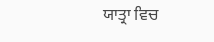ਯਾਤ੍ਰਾ ਵਿਚ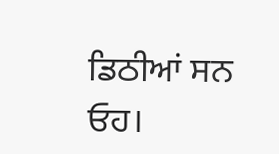ਡਿਠੀਆਂ ਸਨ ਓਹ।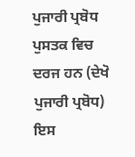ਪੁਜਾਰੀ ਪ੍ਰਬੋਧ ਪੁਸਤਕ ਵਿਚ ਦਰਜ ਹਨ (ਦੇਖੋ ਪੁਜਾਰੀ ਪ੍ਰਬੋਧ) ਇਸ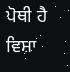ਪੋਥੀ ਹੈ ਵਿਸ਼ਾ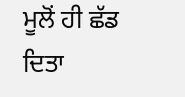ਮੂਲੋਂ ਹੀ ਛੱਡ ਦਿਤਾ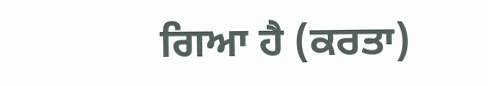ਗਿਆ ਹੈ (ਕਰਤਾ)